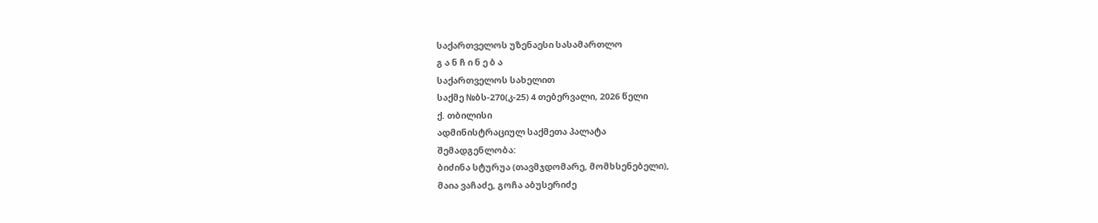საქართველოს უზენაესი სასამართლო
გ ა ნ ჩ ი ნ ე ბ ა
საქართველოს სახელით
საქმე №ბს-270(კ-25) 4 თებერვალი, 2026 წელი
ქ. თბილისი
ადმინისტრაციულ საქმეთა პალატა
შემადგენლობა:
ბიძინა სტურუა (თავმჯდომარე, მომხსენებელი),
მაია ვაჩაძე, გოჩა აბუსერიძე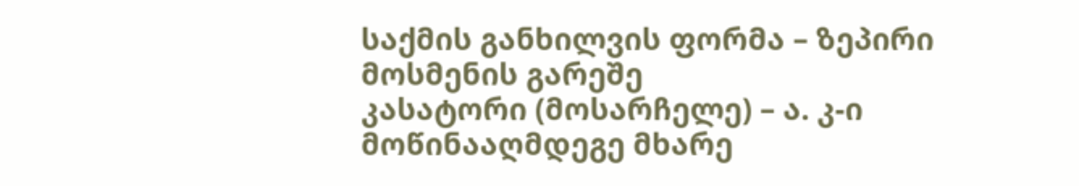საქმის განხილვის ფორმა – ზეპირი მოსმენის გარეშე
კასატორი (მოსარჩელე) – ა. კ-ი
მოწინააღმდეგე მხარე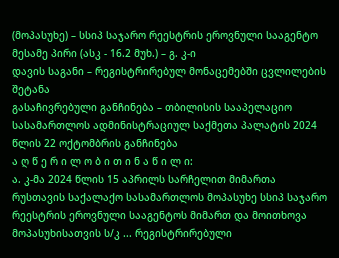(მოპასუხე) – სსიპ საჯარო რეესტრის ეროვნული სააგენტო
მესამე პირი (ასკ - 16.2 მუხ.) – გ. კ-ი
დავის საგანი – რეგისტრირებულ მონაცემებში ცვლილების შეტანა
გასაჩივრებული განჩინება – თბილისის სააპელაციო სასამართლოს ადმინისტრაციულ საქმეთა პალატის 2024 წლის 22 ოქტომბრის განჩინება
ა ღ წ ე რ ი ლ ო ბ ი თ ი ნ ა წ ი ლ ი:
ა. კ-მა 2024 წლის 15 აპრილს სარჩელით მიმართა რუსთავის საქალაქო სასამართლოს მოპასუხე სსიპ საჯარო რეესტრის ეროვნული სააგენტოს მიმართ და მოითხოვა მოპასუხისათვის ს/კ ... რეგისტრირებული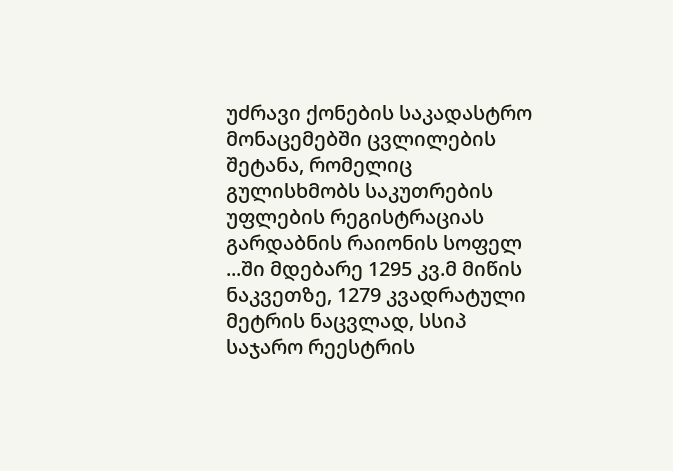უძრავი ქონების საკადასტრო მონაცემებში ცვლილების შეტანა, რომელიც გულისხმობს საკუთრების უფლების რეგისტრაციას გარდაბნის რაიონის სოფელ ...ში მდებარე 1295 კვ.მ მიწის ნაკვეთზე, 1279 კვადრატული მეტრის ნაცვლად, სსიპ საჯარო რეესტრის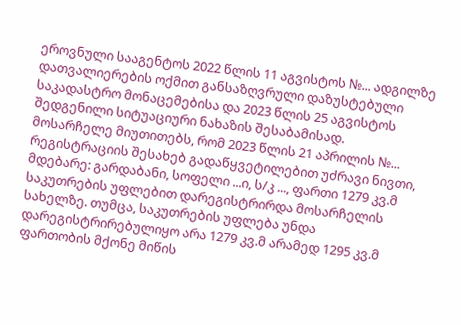ეროვნული სააგენტოს 2022 წლის 11 აგვისტოს №... ადგილზე დათვალიერების ოქმით განსაზღვრული დაზუსტებული საკადასტრო მონაცემებისა და 2023 წლის 25 აგვისტოს შედგენილი სიტუაციური ნახაზის შესაბამისად.
მოსარჩელე მიუთითებს, რომ 2023 წლის 21 აპრილის №... რეგისტრაციის შესახებ გადაწყვეტილებით უძრავი ნივთი, მდებარე: გარდაბანი, სოფელი ...ი, ს/კ ..., ფართი 1279 კვ.მ საკუთრების უფლებით დარეგისტრირდა მოსარჩელის სახელზე. თუმცა, საკუთრების უფლება უნდა დარეგისტრირებულიყო არა 1279 კვ.მ არამედ 1295 კვ.მ ფართობის მქონე მიწის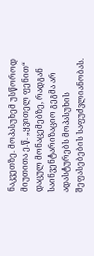ნაკვეთზე. მოპასუხემ უსწოროდ მიუთითა ე.წ. „ყვითელ ფენით“ დაცულ მონაცემებზე, რადგან საინვენტარიზაციო გეგმა არ ადასტურებს მოპასუხის შეფასებების საფუძვლიანობას.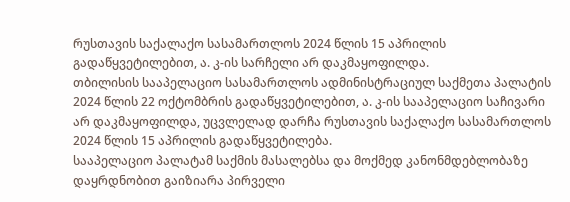რუსთავის საქალაქო სასამართლოს 2024 წლის 15 აპრილის გადაწყვეტილებით, ა. კ-ის სარჩელი არ დაკმაყოფილდა.
თბილისის სააპელაციო სასამართლოს ადმინისტრაციულ საქმეთა პალატის 2024 წლის 22 ოქტომბრის გადაწყვეტილებით, ა. კ-ის სააპელაციო საჩივარი არ დაკმაყოფილდა, უცვლელად დარჩა რუსთავის საქალაქო სასამართლოს 2024 წლის 15 აპრილის გადაწყვეტილება.
სააპელაციო პალატამ საქმის მასალებსა და მოქმედ კანონმდებლობაზე დაყრდნობით გაიზიარა პირველი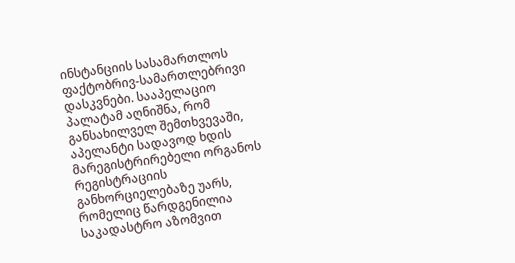ინსტანციის სასამართლოს ფაქტობრივ-სამართლებრივი დასკვნები. სააპელაციო პალატამ აღნიშნა, რომ განსახილველ შემთხვევაში, აპელანტი სადავოდ ხდის მარეგისტრირებელი ორგანოს რეგისტრაციის განხორციელებაზე უარს, რომელიც წარდგენილია საკადასტრო აზომვით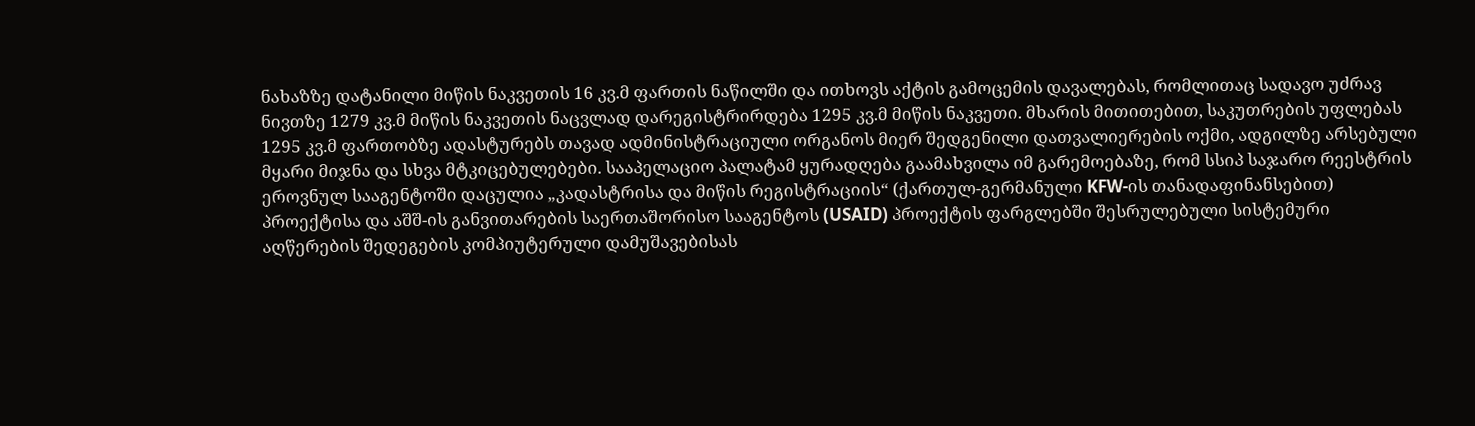ნახაზზე დატანილი მიწის ნაკვეთის 16 კვ.მ ფართის ნაწილში და ითხოვს აქტის გამოცემის დავალებას, რომლითაც სადავო უძრავ ნივთზე 1279 კვ.მ მიწის ნაკვეთის ნაცვლად დარეგისტრირდება 1295 კვ.მ მიწის ნაკვეთი. მხარის მითითებით, საკუთრების უფლებას 1295 კვ.მ ფართობზე ადასტურებს თავად ადმინისტრაციული ორგანოს მიერ შედგენილი დათვალიერების ოქმი, ადგილზე არსებული მყარი მიჯნა და სხვა მტკიცებულებები. სააპელაციო პალატამ ყურადღება გაამახვილა იმ გარემოებაზე, რომ სსიპ საჯარო რეესტრის ეროვნულ სააგენტოში დაცულია „კადასტრისა და მიწის რეგისტრაციის“ (ქართულ-გერმანული KFW-ის თანადაფინანსებით) პროექტისა და აშშ-ის განვითარების საერთაშორისო სააგენტოს (USAID) პროექტის ფარგლებში შესრულებული სისტემური აღწერების შედეგების კომპიუტერული დამუშავებისას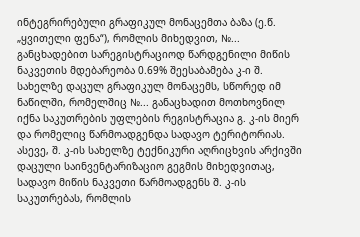ინტეგრირებული გრაფიკულ მონაცემთა ბაზა (ე.წ. „ყვითელი ფენა“), რომლის მიხედვით, №... განცხადებით სარეგისტრაციოდ წარდგენილი მიწის ნაკვეთის მდებარეობა 0.69% შეესაბამება კ-ი შ. სახელზე დაცულ გრაფიკულ მონაცემს, სწორედ იმ ნაწილში, რომელშიც №... განაცხადით მოთხოვნილ იქნა საკუთრების უფლების რეგისტრაცია გ. კ-ის მიერ და რომელიც წარმოადგენდა სადავო ტერიტორიას. ასევე, შ. კ-ის სახელზე ტექნიკური აღრიცხვის არქივში დაცული საინვენტარიზაციო გეგმის მიხედვითაც, სადავო მიწის ნაკვეთი წარმოადგენს შ. კ-ის საკუთრებას, რომლის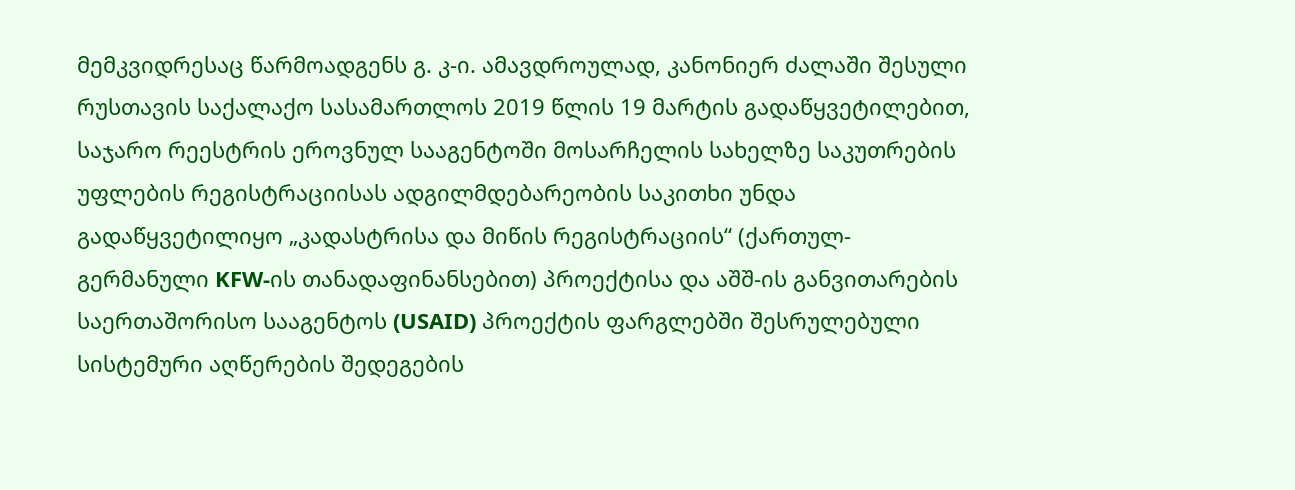მემკვიდრესაც წარმოადგენს გ. კ-ი. ამავდროულად, კანონიერ ძალაში შესული რუსთავის საქალაქო სასამართლოს 2019 წლის 19 მარტის გადაწყვეტილებით, საჯარო რეესტრის ეროვნულ სააგენტოში მოსარჩელის სახელზე საკუთრების უფლების რეგისტრაციისას ადგილმდებარეობის საკითხი უნდა გადაწყვეტილიყო „კადასტრისა და მიწის რეგისტრაციის“ (ქართულ-გერმანული KFW-ის თანადაფინანსებით) პროექტისა და აშშ-ის განვითარების საერთაშორისო სააგენტოს (USAID) პროექტის ფარგლებში შესრულებული სისტემური აღწერების შედეგების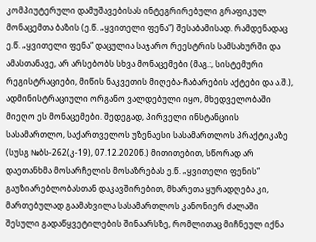კომპიუტერული დამუშავებისას ინტეგრირებული გრაფიკულ მონაცემთა ბაზის (ე.წ. „ყვითელი ფენა“) შესაბამისად. რამდენადაც ე.წ. „ყვითელი ფენა“ დაცულია საჯარო რეესტრის სამსახურში და ამასთანავე, არ არსებობს სხვა მონაცემები (მაგ.:, სისტემური რეგისტრაციები, მიწის ნაკვეთის მიღება-ჩაბარების აქტები და ა.შ.), ადმინისტრაციული ორგანო ვალდებული იყო, მხედველობაში მიეღო ეს მონაცემები. შედეგად, პირველი ინსტანციის სასამართლო, საქართველოს უზენაესი სასამართლოს პრაქტიკაზე (სუსგ №ბს-262(კ-19), 07.12.2020წ.) მითითებით, სწორად არ დაეთანხმა მოსარჩელის მოსაზრებას ე.წ. „ყვითელი ფენის“ გაუზიარებლობასთან დაკავშირებით, მხარეთა ყურადღება კი, მართებულად გაამახვილა სასამართლოს კანონიერ ძალაში შესული გადაწყვეტილების შინაარსზე, რომლითაც მიჩნეულ იქნა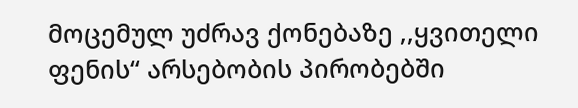მოცემულ უძრავ ქონებაზე ,,ყვითელი ფენის“ არსებობის პირობებში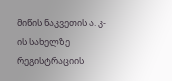მიწის ნაკვეთის ა. კ-ის სახელზე რეგისტრაციის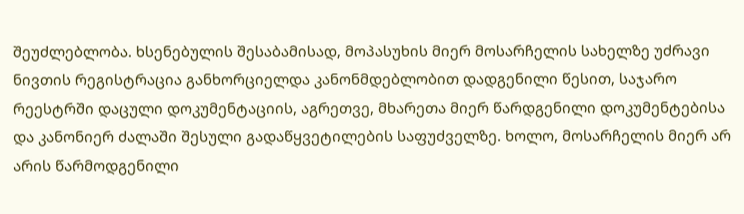შეუძლებლობა. ხსენებულის შესაბამისად, მოპასუხის მიერ მოსარჩელის სახელზე უძრავი ნივთის რეგისტრაცია განხორციელდა კანონმდებლობით დადგენილი წესით, საჯარო რეესტრში დაცული დოკუმენტაციის, აგრეთვე, მხარეთა მიერ წარდგენილი დოკუმენტებისა და კანონიერ ძალაში შესული გადაწყვეტილების საფუძველზე. ხოლო, მოსარჩელის მიერ არ არის წარმოდგენილი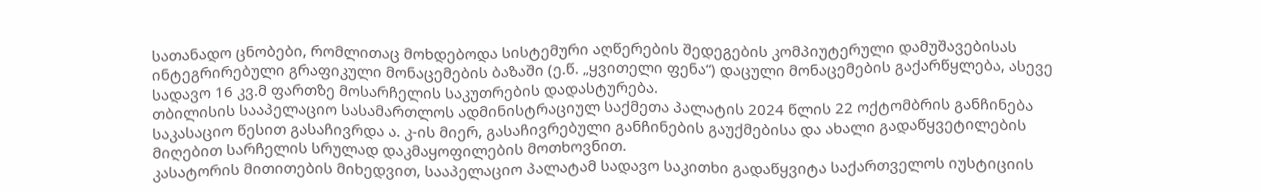სათანადო ცნობები, რომლითაც მოხდებოდა სისტემური აღწერების შედეგების კომპიუტერული დამუშავებისას ინტეგრირებული გრაფიკული მონაცემების ბაზაში (ე.წ. „ყვითელი ფენა“) დაცული მონაცემების გაქარწყლება, ასევე სადავო 16 კვ.მ ფართზე მოსარჩელის საკუთრების დადასტურება.
თბილისის სააპელაციო სასამართლოს ადმინისტრაციულ საქმეთა პალატის 2024 წლის 22 ოქტომბრის განჩინება საკასაციო წესით გასაჩივრდა ა. კ-ის მიერ, გასაჩივრებული განჩინების გაუქმებისა და ახალი გადაწყვეტილების მიღებით სარჩელის სრულად დაკმაყოფილების მოთხოვნით.
კასატორის მითითების მიხედვით, სააპელაციო პალატამ სადავო საკითხი გადაწყვიტა საქართველოს იუსტიციის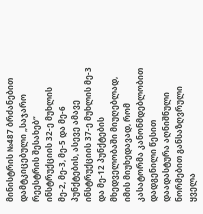მინისტრის №487 ბრძანებით დამტკიცებული „საჯარო რეესტრის შესახებ“ ინსტრუქციის 32-ე მუხლის მე-2, მე-3, მე-5 და მე-6 პუნქტების, ასევე ამავე ინსტრუქციის 37-ე მუხლის მე-3 და მე-12 პუნქტების მხედველობაში მიუღებლად, იმის მიუხედავად, რომ კასატორმა კანონმდებლობით დადგენილი წესით დაადასტურა აღნიშნული ნორმებით განსაზღვრული ყველა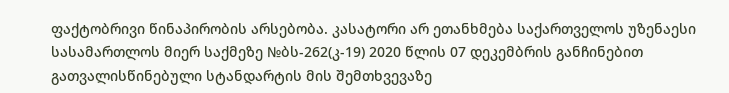ფაქტობრივი წინაპირობის არსებობა. კასატორი არ ეთანხმება საქართველოს უზენაესი სასამართლოს მიერ საქმეზე №ბს-262(კ-19) 2020 წლის 07 დეკემბრის განჩინებით გათვალისწინებული სტანდარტის მის შემთხვევაზე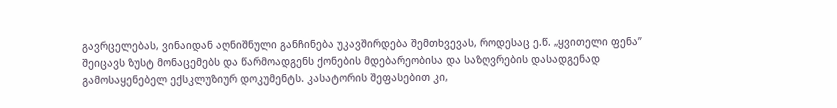გავრცელებას, ვინაიდან აღნიშნული განჩინება უკავშირდება შემთხვევას, როდესაც ე.წ. „ყვითელი ფენა” შეიცავს ზუსტ მონაცემებს და წარმოადგენს ქონების მდებარეობისა და საზღვრების დასადგენად გამოსაყენებელ ექსკლუზიურ დოკუმენტს. კასატორის შეფასებით კი,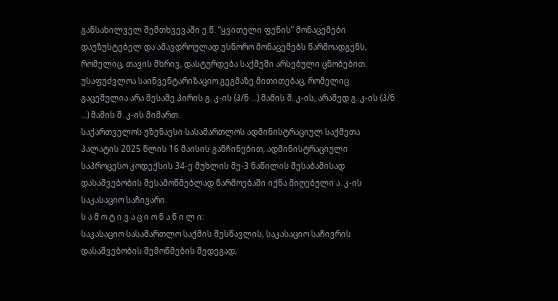განსახილველ შემთხვევაში ე.წ. “ყვითელი ფენის” მონაცემები დაუზუსტებელ და ამავდროულად უსწორო მონაცემებს წარმოადგენს, რომელიც, თავის მხრივ, დასტურდება საქმეში არსებული ცნობებით. უსაფუძვლოა საინვენტარიზაციო გეგმაზე მითითებაც, რომელიც გაცემულია არა მესამე პირის გ. კ-ის (პ/ნ ...) მამის შ. კ-ის, არამედ გ. კ-ის (პ/ნ ...) მამის შ. კ-ის მიმართ.
საქართველოს უზენაესი სასამართლოს ადმინისტრაციულ საქმეთა პალატის 2025 წლის 16 მაისის განჩინებით, ადმინისტრაციული საპროცესო კოდექსის 34-ე მუხლის მე-3 ნაწილის შესაბამისად დასაშვებობის შესამოწმებლად წარმოებაში იქნა მიღებული ა. კ-ის საკასაციო საჩივარი.
ს ა მ ო ტ ი ვ ა ც ი ო ნ ა წ ი ლ ი:
საკასაციო სასამართლო საქმის შესწავლის, საკასაციო საჩივრის დასაშვებობის შემოწმების შედეგად,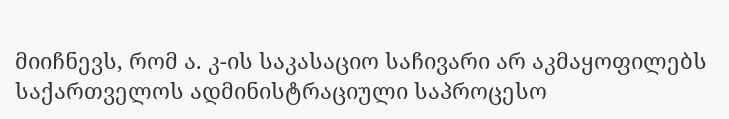მიიჩნევს, რომ ა. კ-ის საკასაციო საჩივარი არ აკმაყოფილებს საქართველოს ადმინისტრაციული საპროცესო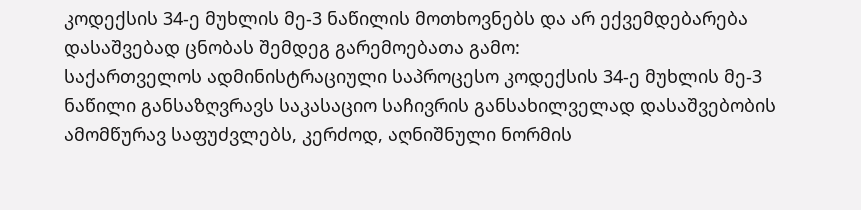კოდექსის 34-ე მუხლის მე-3 ნაწილის მოთხოვნებს და არ ექვემდებარება დასაშვებად ცნობას შემდეგ გარემოებათა გამო:
საქართველოს ადმინისტრაციული საპროცესო კოდექსის 34-ე მუხლის მე-3 ნაწილი განსაზღვრავს საკასაციო საჩივრის განსახილველად დასაშვებობის ამომწურავ საფუძვლებს, კერძოდ, აღნიშნული ნორმის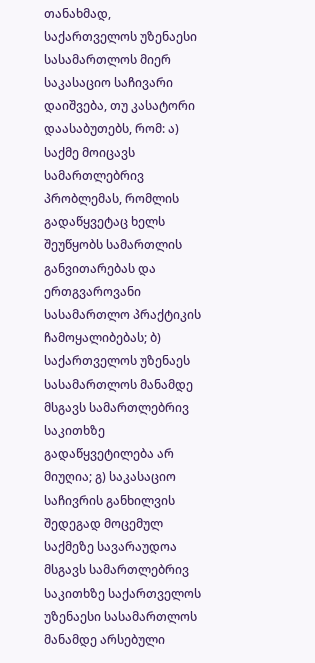თანახმად, საქართველოს უზენაესი სასამართლოს მიერ საკასაციო საჩივარი დაიშვება, თუ კასატორი დაასაბუთებს, რომ: ა) საქმე მოიცავს სამართლებრივ პრობლემას, რომლის გადაწყვეტაც ხელს შეუწყობს სამართლის განვითარებას და ერთგვაროვანი სასამართლო პრაქტიკის ჩამოყალიბებას; ბ) საქართველოს უზენაეს სასამართლოს მანამდე მსგავს სამართლებრივ საკითხზე გადაწყვეტილება არ მიუღია; გ) საკასაციო საჩივრის განხილვის შედეგად მოცემულ საქმეზე სავარაუდოა მსგავს სამართლებრივ საკითხზე საქართველოს უზენაესი სასამართლოს მანამდე არსებული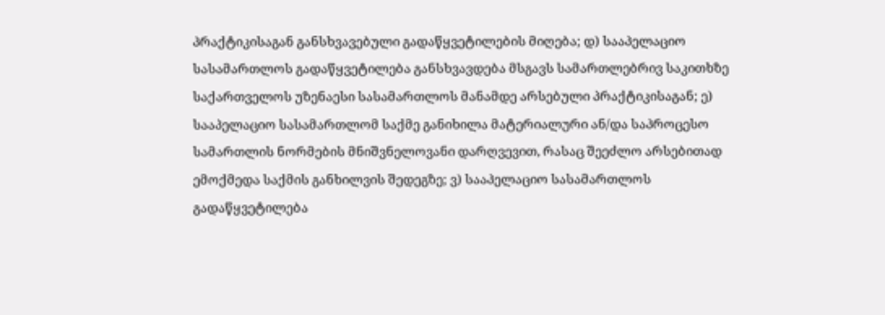პრაქტიკისაგან განსხვავებული გადაწყვეტილების მიღება; დ) სააპელაციო სასამართლოს გადაწყვეტილება განსხვავდება მსგავს სამართლებრივ საკითხზე საქართველოს უზენაესი სასამართლოს მანამდე არსებული პრაქტიკისაგან; ე) სააპელაციო სასამართლომ საქმე განიხილა მატერიალური ან/და საპროცესო სამართლის ნორმების მნიშვნელოვანი დარღვევით, რასაც შეეძლო არსებითად ემოქმედა საქმის განხილვის შედეგზე; ვ) სააპელაციო სასამართლოს გადაწყვეტილება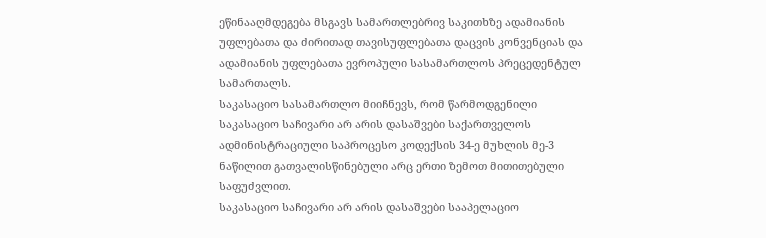ეწინააღმდეგება მსგავს სამართლებრივ საკითხზე ადამიანის უფლებათა და ძირითად თავისუფლებათა დაცვის კონვენციას და ადამიანის უფლებათა ევროპული სასამართლოს პრეცედენტულ სამართალს.
საკასაციო სასამართლო მიიჩნევს, რომ წარმოდგენილი საკასაციო საჩივარი არ არის დასაშვები საქართველოს ადმინისტრაციული საპროცესო კოდექსის 34-ე მუხლის მე-3 ნაწილით გათვალისწინებული არც ერთი ზემოთ მითითებული საფუძვლით.
საკასაციო საჩივარი არ არის დასაშვები სააპელაციო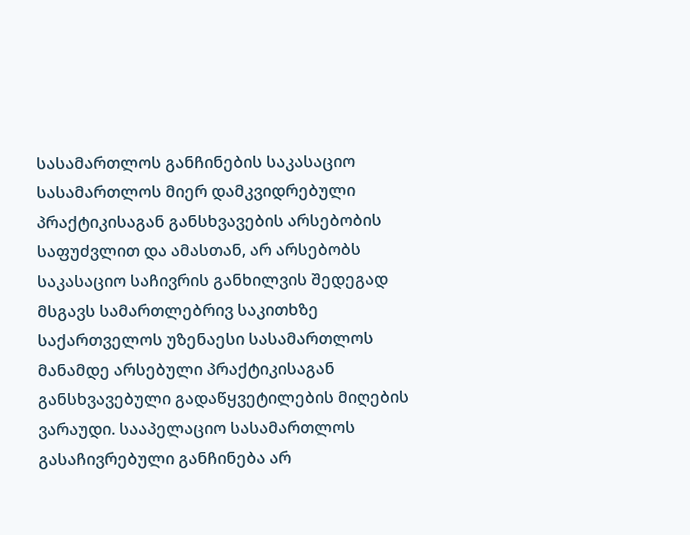სასამართლოს განჩინების საკასაციო სასამართლოს მიერ დამკვიდრებული პრაქტიკისაგან განსხვავების არსებობის საფუძვლით და ამასთან, არ არსებობს საკასაციო საჩივრის განხილვის შედეგად მსგავს სამართლებრივ საკითხზე საქართველოს უზენაესი სასამართლოს მანამდე არსებული პრაქტიკისაგან განსხვავებული გადაწყვეტილების მიღების ვარაუდი. სააპელაციო სასამართლოს გასაჩივრებული განჩინება არ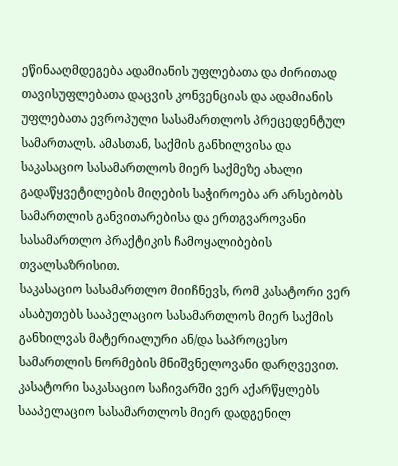ეწინააღმდეგება ადამიანის უფლებათა და ძირითად თავისუფლებათა დაცვის კონვენციას და ადამიანის უფლებათა ევროპული სასამართლოს პრეცედენტულ სამართალს. ამასთან, საქმის განხილვისა და საკასაციო სასამართლოს მიერ საქმეზე ახალი გადაწყვეტილების მიღების საჭიროება არ არსებობს სამართლის განვითარებისა და ერთგვაროვანი სასამართლო პრაქტიკის ჩამოყალიბების თვალსაზრისით.
საკასაციო სასამართლო მიიჩნევს, რომ კასატორი ვერ ასაბუთებს სააპელაციო სასამართლოს მიერ საქმის განხილვას მატერიალური ან/და საპროცესო სამართლის ნორმების მნიშვნელოვანი დარღვევით. კასატორი საკასაციო საჩივარში ვერ აქარწყლებს სააპელაციო სასამართლოს მიერ დადგენილ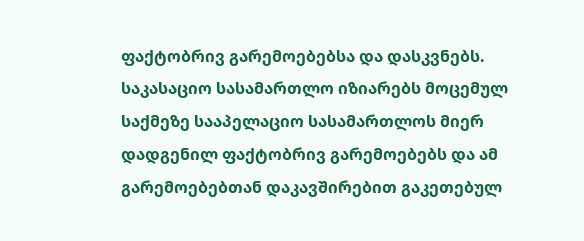ფაქტობრივ გარემოებებსა და დასკვნებს.
საკასაციო სასამართლო იზიარებს მოცემულ საქმეზე სააპელაციო სასამართლოს მიერ დადგენილ ფაქტობრივ გარემოებებს და ამ გარემოებებთან დაკავშირებით გაკეთებულ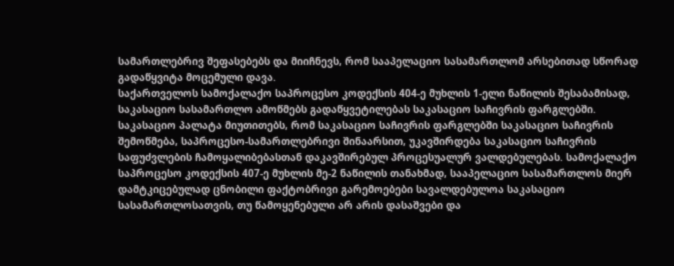სამართლებრივ შეფასებებს და მიიჩნევს, რომ სააპელაციო სასამართლომ არსებითად სწორად გადაწყვიტა მოცემული დავა.
საქართველოს სამოქალაქო საპროცესო კოდექსის 404-ე მუხლის 1-ელი ნაწილის შესაბამისად, საკასაციო სასამართლო ამოწმებს გადაწყვეტილებას საკასაციო საჩივრის ფარგლებში. საკასაციო პალატა მიუთითებს, რომ საკასაციო საჩივრის ფარგლებში საკასაციო საჩივრის შემოწმება, საპროცესო-სამართლებრივი შინაარსით, უკავშირდება საკასაციო საჩივრის საფუძვლების ჩამოყალიბებასთან დაკავშირებულ პროცესუალურ ვალდებულებას. სამოქალაქო საპროცესო კოდექსის 407-ე მუხლის მე-2 ნაწილის თანახმად, სააპელაციო სასამართლოს მიერ დამტკიცებულად ცნობილი ფაქტობრივი გარემოებები სავალდებულოა საკასაციო სასამართლოსათვის, თუ წამოყენებული არ არის დასაშვები და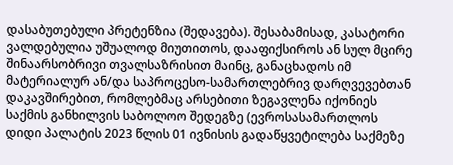დასაბუთებული პრეტენზია (შედავება). შესაბამისად, კასატორი ვალდებულია უშუალოდ მიუთითოს, დააფიქსიროს ან სულ მცირე შინაარსობრივი თვალსაზრისით მაინც, განაცხადოს იმ მატერიალურ ან/და საპროცესო-სამართლებრივ დარღვევებთან დაკავშირებით, რომლებმაც არსებითი ზეგავლენა იქონიეს საქმის განხილვის საბოლოო შედეგზე (ევროსასამართლოს დიდი პალატის 2023 წლის 01 ივნისის გადაწყვეტილება საქმეზე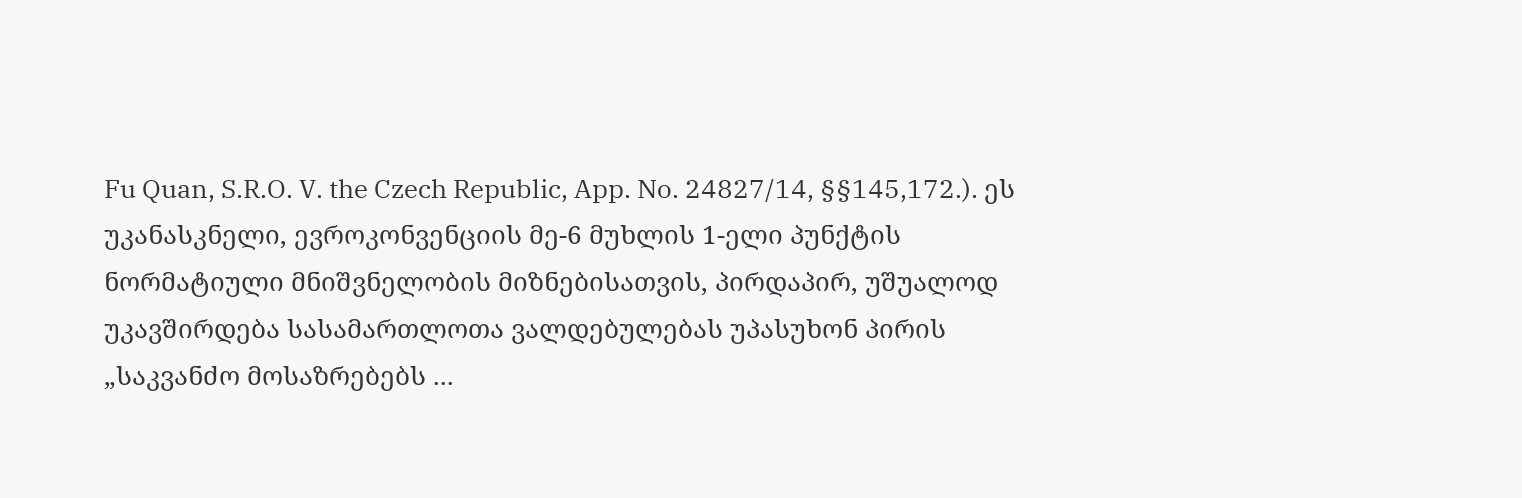Fu Quan, S.R.O. V. the Czech Republic, App. No. 24827/14, §§145,172.). ეს უკანასკნელი, ევროკონვენციის მე-6 მუხლის 1-ელი პუნქტის ნორმატიული მნიშვნელობის მიზნებისათვის, პირდაპირ, უშუალოდ უკავშირდება სასამართლოთა ვალდებულებას უპასუხონ პირის „საკვანძო მოსაზრებებს ...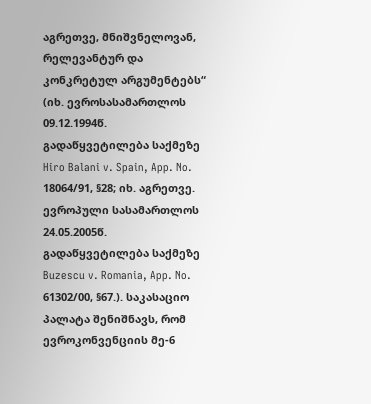აგრეთვე, მნიშვნელოვან, რელევანტურ და კონკრეტულ არგუმენტებს“ (იხ. ევროსასამართლოს 09.12.1994წ. გადაწყვეტილება საქმეზე Hiro Balani v. Spain, App. No. 18064/91, §28; იხ. აგრეთვე. ევროპული სასამართლოს 24.05.2005წ. გადაწყვეტილება საქმეზე Buzescu v. Romania, App. No. 61302/00, §67.). საკასაციო პალატა შენიშნავს, რომ ევროკონვენციის მე-6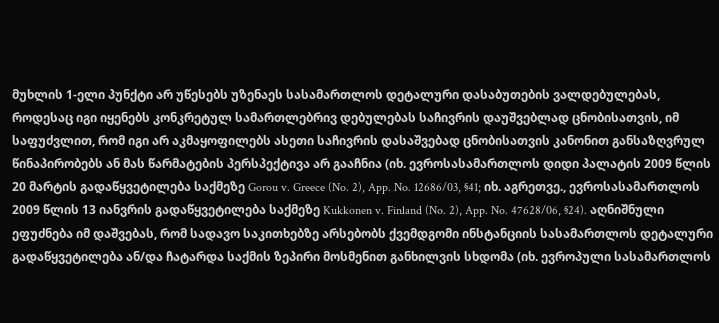მუხლის 1-ელი პუნქტი არ უწესებს უზენაეს სასამართლოს დეტალური დასაბუთების ვალდებულებას, როდესაც იგი იყენებს კონკრეტულ სამართლებრივ დებულებას საჩივრის დაუშვებლად ცნობისათვის, იმ საფუძვლით, რომ იგი არ აკმაყოფილებს ასეთი საჩივრის დასაშვებად ცნობისათვის კანონით განსაზღვრულ წინაპირობებს ან მას წარმატების პერსპექტივა არ გააჩნია (იხ. ევროსასამართლოს დიდი პალატის 2009 წლის 20 მარტის გადაწყვეტილება საქმეზე Gorou v. Greece (No. 2), App. No. 12686/03, §41; იხ. აგრეთვე., ევროსასამართლოს 2009 წლის 13 იანვრის გადაწყვეტილება საქმეზე Kukkonen v. Finland (No. 2), App. No. 47628/06, §24). აღნიშნული ეფუძნება იმ დაშვებას, რომ სადავო საკითხებზე არსებობს ქვემდგომი ინსტანციის სასამართლოს დეტალური გადაწყვეტილება ან/და ჩატარდა საქმის ზეპირი მოსმენით განხილვის სხდომა (იხ. ევროპული სასამართლოს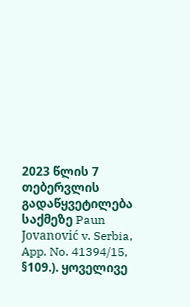2023 წლის 7 თებერვლის გადაწყვეტილება საქმეზე Paun Jovanović v. Serbia, App. No. 41394/15, §109.). ყოველივე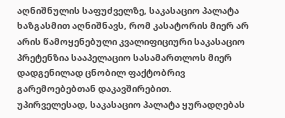აღნიშნულის საფუძველზე, საკასაციო პალატა ხაზგასმით აღნიშნავს, რომ კასატორის მიერ არ არის წამოყენებული კვალიფიციური საკასაციო პრეტენზია სააპელაციო სასამართლოს მიერ დადგენილად ცნობილ ფაქტობრივ გარემოებებთან დაკავშირებით.
უპირველესად, საკასაციო პალატა ყურადღებას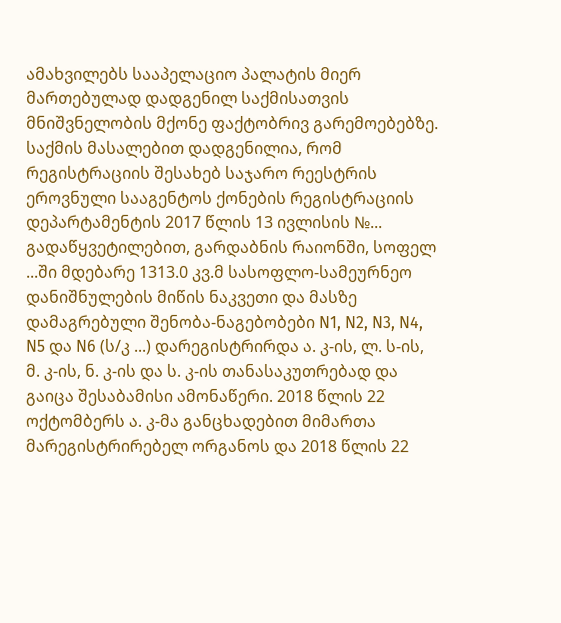ამახვილებს სააპელაციო პალატის მიერ მართებულად დადგენილ საქმისათვის მნიშვნელობის მქონე ფაქტობრივ გარემოებებზე. საქმის მასალებით დადგენილია, რომ რეგისტრაციის შესახებ საჯარო რეესტრის ეროვნული სააგენტოს ქონების რეგისტრაციის დეპარტამენტის 2017 წლის 13 ივლისის №... გადაწყვეტილებით, გარდაბნის რაიონში, სოფელ ...ში მდებარე 1313.0 კვ.მ სასოფლო-სამეურნეო დანიშნულების მიწის ნაკვეთი და მასზე დამაგრებული შენობა-ნაგებობები N1, N2, N3, N4, N5 და N6 (ს/კ ...) დარეგისტრირდა ა. კ-ის, ლ. ს-ის, მ. კ-ის, ნ. კ-ის და ს. კ-ის თანასაკუთრებად და გაიცა შესაბამისი ამონაწერი. 2018 წლის 22 ოქტომბერს ა. კ-მა განცხადებით მიმართა მარეგისტრირებელ ორგანოს და 2018 წლის 22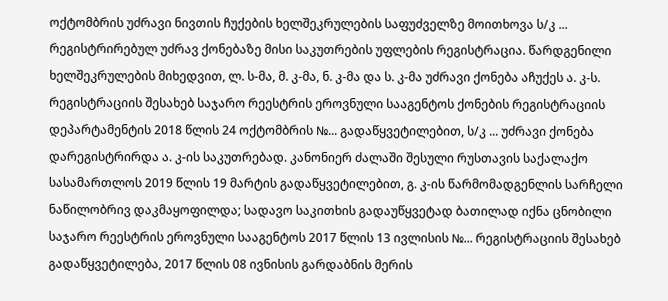ოქტომბრის უძრავი ნივთის ჩუქების ხელშეკრულების საფუძველზე მოითხოვა ს/კ ... რეგისტრირებულ უძრავ ქონებაზე მისი საკუთრების უფლების რეგისტრაცია. წარდგენილი ხელშეკრულების მიხედვით, ლ. ს-მა, მ. კ-მა, ნ. კ-მა და ს. კ-მა უძრავი ქონება აჩუქეს ა. კ-ს. რეგისტრაციის შესახებ საჯარო რეესტრის ეროვნული სააგენტოს ქონების რეგისტრაციის დეპარტამენტის 2018 წლის 24 ოქტომბრის №... გადაწყვეტილებით, ს/კ ... უძრავი ქონება დარეგისტრირდა ა. კ-ის საკუთრებად. კანონიერ ძალაში შესული რუსთავის საქალაქო სასამართლოს 2019 წლის 19 მარტის გადაწყვეტილებით, გ. კ-ის წარმომადგენლის სარჩელი ნაწილობრივ დაკმაყოფილდა; სადავო საკითხის გადაუწყვეტად ბათილად იქნა ცნობილი საჯარო რეესტრის ეროვნული სააგენტოს 2017 წლის 13 ივლისის №... რეგისტრაციის შესახებ გადაწყვეტილება, 2017 წლის 08 ივნისის გარდაბნის მერის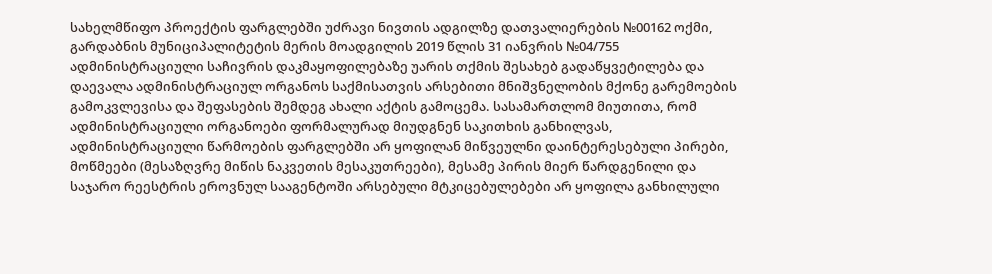სახელმწიფო პროექტის ფარგლებში უძრავი ნივთის ადგილზე დათვალიერების №00162 ოქმი, გარდაბნის მუნიციპალიტეტის მერის მოადგილის 2019 წლის 31 იანვრის №04/755 ადმინისტრაციული საჩივრის დაკმაყოფილებაზე უარის თქმის შესახებ გადაწყვეტილება და დაევალა ადმინისტრაციულ ორგანოს საქმისათვის არსებითი მნიშვნელობის მქონე გარემოების გამოკვლევისა და შეფასების შემდეგ ახალი აქტის გამოცემა. სასამართლომ მიუთითა, რომ ადმინისტრაციული ორგანოები ფორმალურად მიუდგნენ საკითხის განხილვას, ადმინისტრაციული წარმოების ფარგლებში არ ყოფილან მიწვეულნი დაინტერესებული პირები, მოწმეები (მესაზღვრე მიწის ნაკვეთის მესაკუთრეები), მესამე პირის მიერ წარდგენილი და საჯარო რეესტრის ეროვნულ სააგენტოში არსებული მტკიცებულებები არ ყოფილა განხილული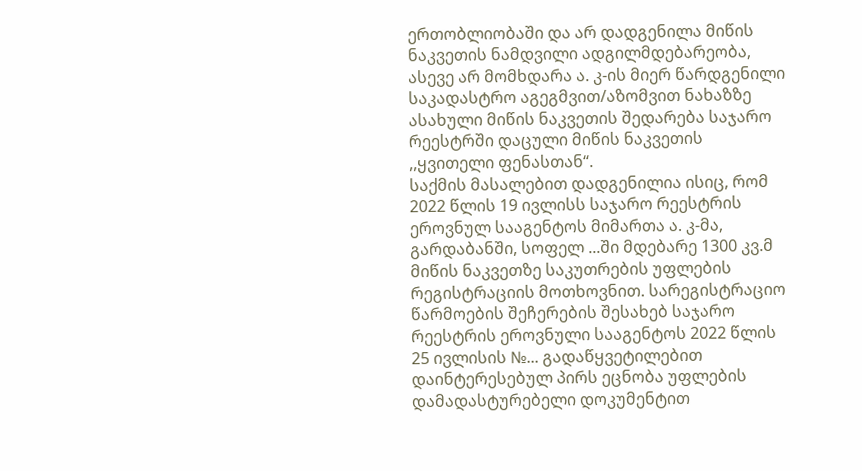ერთობლიობაში და არ დადგენილა მიწის ნაკვეთის ნამდვილი ადგილმდებარეობა, ასევე არ მომხდარა ა. კ-ის მიერ წარდგენილი საკადასტრო აგეგმვით/აზომვით ნახაზზე ასახული მიწის ნაკვეთის შედარება საჯარო რეესტრში დაცული მიწის ნაკვეთის ,,ყვითელი ფენასთან“.
საქმის მასალებით დადგენილია ისიც, რომ 2022 წლის 19 ივლისს საჯარო რეესტრის ეროვნულ სააგენტოს მიმართა ა. კ-მა, გარდაბანში, სოფელ ...ში მდებარე 1300 კვ.მ მიწის ნაკვეთზე საკუთრების უფლების რეგისტრაციის მოთხოვნით. სარეგისტრაციო წარმოების შეჩერების შესახებ საჯარო რეესტრის ეროვნული სააგენტოს 2022 წლის 25 ივლისის №... გადაწყვეტილებით დაინტერესებულ პირს ეცნობა უფლების დამადასტურებელი დოკუმენტით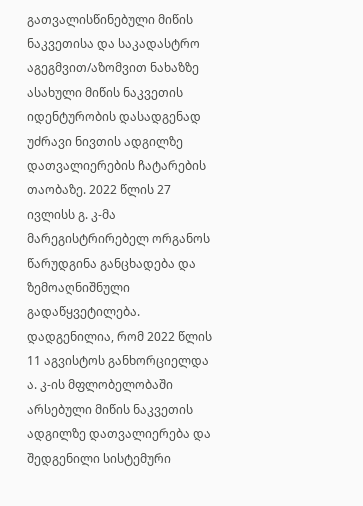გათვალისწინებული მიწის ნაკვეთისა და საკადასტრო აგეგმვით/აზომვით ნახაზზე ასახული მიწის ნაკვეთის იდენტურობის დასადგენად უძრავი ნივთის ადგილზე დათვალიერების ჩატარების თაობაზე. 2022 წლის 27 ივლისს გ. კ-მა მარეგისტრირებელ ორგანოს წარუდგინა განცხადება და ზემოაღნიშნული გადაწყვეტილება. დადგენილია, რომ 2022 წლის 11 აგვისტოს განხორციელდა ა. კ-ის მფლობელობაში არსებული მიწის ნაკვეთის ადგილზე დათვალიერება და შედგენილი სისტემური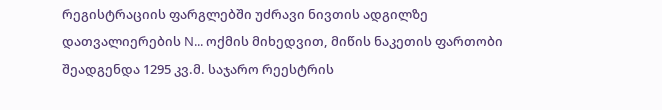რეგისტრაციის ფარგლებში უძრავი ნივთის ადგილზე დათვალიერების N... ოქმის მიხედვით, მიწის ნაკეთის ფართობი შეადგენდა 1295 კვ.მ. საჯარო რეესტრის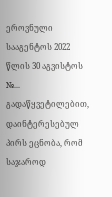ეროვნული სააგენტოს 2022 წლის 30 აგვისტოს №... გადაწყვეტილებით, დაინტერესებულ პირს ეცნობა, რომ საჯაროდ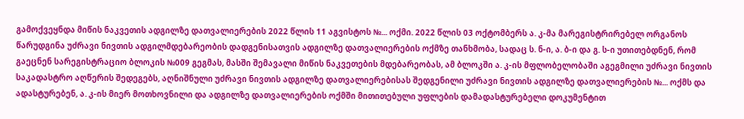გამოქვეყნდა მიწის ნაკვეთის ადგილზე დათვალიერების 2022 წლის 11 აგვისტოს №... ოქმი. 2022 წლის 03 ოქტომბერს ა. კ-მა მარეგისტრირებელ ორგანოს წარუდგინა უძრავი ნივთის ადგილმდებარეობის დადგენისათვის ადგილზე დათვალიერების ოქმზე თანხმობა, სადაც ს. ნ-ი, ა. ბ-ი და გ. ს-ი უთითებდნენ, რომ გაეცნენ სარეგისტრაციო ბლოკის №009 გეგმას, მასში შემავალი მიწის ნაკვეთების მდებარეობას, ამ ბლოკში ა. კ-ის მფლობელობაში აგეგმილი უძრავი ნივთის საკადასტრო აღწერის შედეგებს, აღნიშნული უძრავი ნივთის ადგილზე დათვალიერებისას შედგენილი უძრავი ნივთის ადგილზე დათვალიერების №... ოქმს და ადასტურებენ, ა. კ-ის მიერ მოთხოვნილი და ადგილზე დათვალიერების ოქმში მითითებული უფლების დამადასტურებელი დოკუმენტით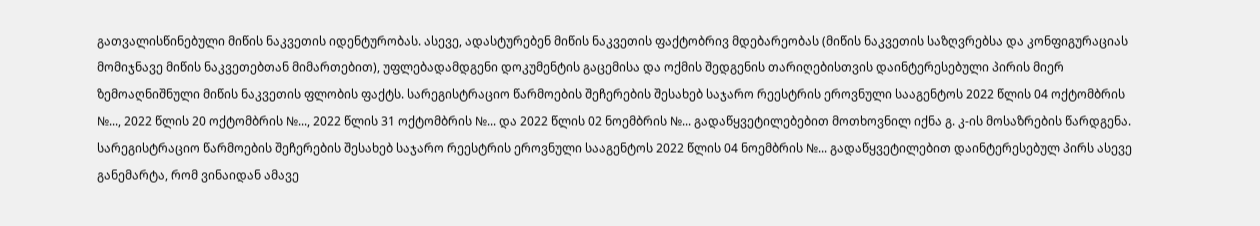გათვალისწინებული მიწის ნაკვეთის იდენტურობას. ასევე, ადასტურებენ მიწის ნაკვეთის ფაქტობრივ მდებარეობას (მიწის ნაკვეთის საზღვრებსა და კონფიგურაციას მომიჯნავე მიწის ნაკვეთებთან მიმართებით), უფლებადამდგენი დოკუმენტის გაცემისა და ოქმის შედგენის თარიღებისთვის დაინტერესებული პირის მიერ ზემოაღნიშნული მიწის ნაკვეთის ფლობის ფაქტს. სარეგისტრაციო წარმოების შეჩერების შესახებ საჯარო რეესტრის ეროვნული სააგენტოს 2022 წლის 04 ოქტომბრის №..., 2022 წლის 20 ოქტომბრის №..., 2022 წლის 31 ოქტომბრის №... და 2022 წლის 02 ნოემბრის №... გადაწყვეტილებებით მოთხოვნილ იქნა გ. კ-ის მოსაზრების წარდგენა. სარეგისტრაციო წარმოების შეჩერების შესახებ საჯარო რეესტრის ეროვნული სააგენტოს 2022 წლის 04 ნოემბრის №... გადაწყვეტილებით დაინტერესებულ პირს ასევე განემარტა, რომ ვინაიდან ამავე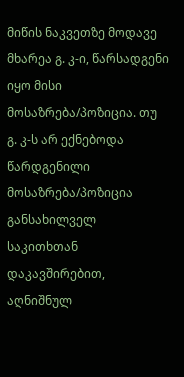მიწის ნაკვეთზე მოდავე მხარეა გ. კ-ი, წარსადგენი იყო მისი მოსაზრება/პოზიცია. თუ გ. კ-ს არ ექნებოდა წარდგენილი მოსაზრება/პოზიცია განსახილველ საკითხთან დაკავშირებით, აღნიშნულ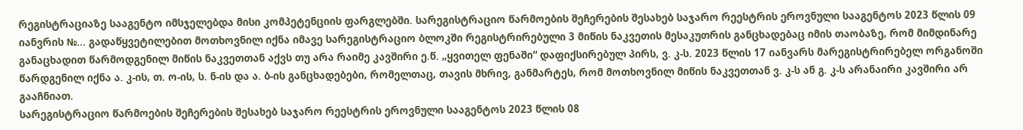რეგისტრაციაზე სააგენტო იმსჯელებდა მისი კომპეტენციის ფარგლებში. სარეგისტრაციო წარმოების შეჩერების შესახებ საჯარო რეესტრის ეროვნული სააგენტოს 2023 წლის 09 იანვრის №... გადაწყვეტილებით მოთხოვნილ იქნა იმავე სარეგისტრაციო ბლოკში რეგისტრირებული 3 მიწის ნაკვეთის მესაკუთრის განცხადებაც იმის თაობაზე, რომ მიმდინარე განაცხადით წარმოდგენილ მიწის ნაკვეთთან აქვს თუ არა რაიმე კავშირი ე.წ. „ყვითელ ფენაში“ დაფიქსირებულ პირს, ვ. კ-ს. 2023 წლის 17 იანვარს მარეგისტრირებელ ორგანოში წარდგენილ იქნა ა. კ-ის, თ. ო-ის, ს. ნ-ის და ა. ბ-ის განცხადებები, რომელთაც, თავის მხრივ, განმარტეს, რომ მოთხოვნილ მიწის ნაკვეთთან ვ. კ-ს ან გ. კ-ს არანაირი კავშირი არ გააჩნიათ.
სარეგისტრაციო წარმოების შეჩერების შესახებ საჯარო რეესტრის ეროვნული სააგენტოს 2023 წლის 08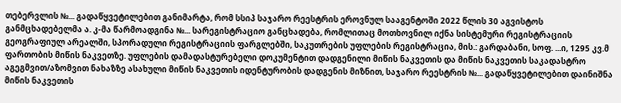თებერვლის №... გადაწყვეტილებით განიმარტა, რომ სსიპ საჯარო რეესტრის ეროვნულ სააგენტოში 2022 წლის 30 აგვისტოს განმცხადებელმა ა. კ-მა წარმოადგინა №... სარეგისტრაციო განცხადება, რომლითაც მოთხოვნილ იქნა სისტემური რეგისტრაციის გეოგრაფიულ არეალში, სპორადული რეგისტრაციის ფარგლებში, საკუთრების უფლების რეგისტრაცია, მის.: გარდაბანი, სოფ. ...ი, 1295 კვ.მ ფართობის მიწის ნაკვეთზე. უფლების დამადასტურებელი დოკუმენტით დადგენილი მიწის ნაკვეთის და მიწის ნაკვეთის საკადასტრო აგეგმვით/აზომვით ნახაზზე ასახული მიწის ნაკვეთის იდენტურობის დადგენის მიზნით, საჯარო რეესტრის №... გადაწყვეტილებით დაინიშნა მიწის ნაკვეთის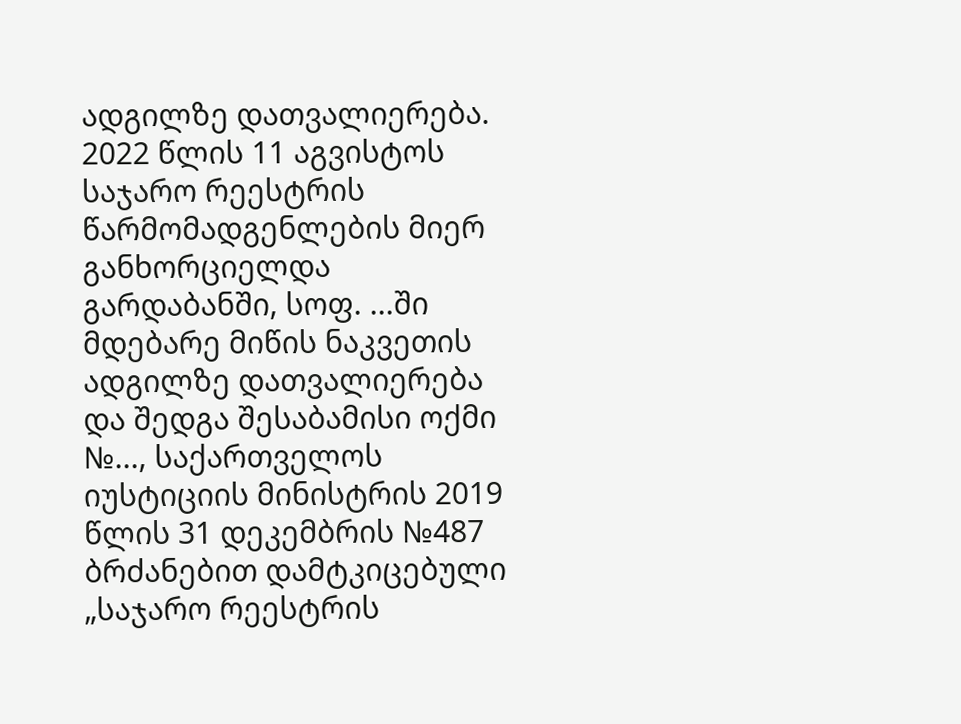ადგილზე დათვალიერება. 2022 წლის 11 აგვისტოს საჯარო რეესტრის წარმომადგენლების მიერ განხორციელდა გარდაბანში, სოფ. ...ში მდებარე მიწის ნაკვეთის ადგილზე დათვალიერება და შედგა შესაბამისი ოქმი №..., საქართველოს იუსტიციის მინისტრის 2019 წლის 31 დეკემბრის №487 ბრძანებით დამტკიცებული „საჯარო რეესტრის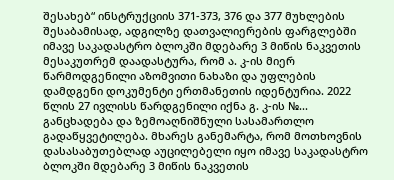შესახებ“ ინსტრუქციის 371-373, 376 და 377 მუხლების შესაბამისად, ადგილზე დათვალიერების ფარგლებში იმავე საკადასტრო ბლოკში მდებარე 3 მიწის ნაკვეთის მესაკუთრემ დაადასტურა, რომ ა. კ-ის მიერ წარმოდგენილი აზომვითი ნახაზი და უფლების დამდგენი დოკუმენტი ერთმანეთის იდენტურია. 2022 წლის 27 ივლისს წარდგენილი იქნა გ. კ-ის №... განცხადება და ზემოაღნიშნული სასამართლო გადაწყვეტილება. მხარეს განემარტა, რომ მოთხოვნის დასასაბუთებლად აუცილებელი იყო იმავე საკადასტრო ბლოკში მდებარე 3 მიწის ნაკვეთის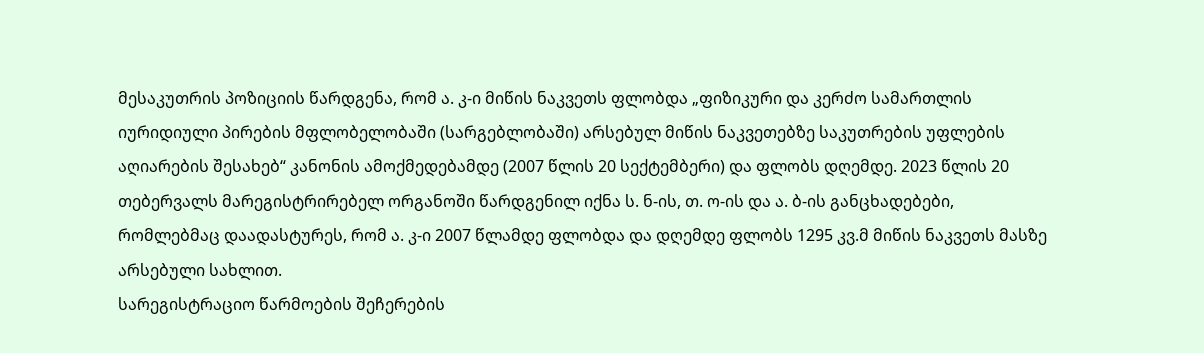მესაკუთრის პოზიციის წარდგენა, რომ ა. კ-ი მიწის ნაკვეთს ფლობდა „ფიზიკური და კერძო სამართლის იურიდიული პირების მფლობელობაში (სარგებლობაში) არსებულ მიწის ნაკვეთებზე საკუთრების უფლების აღიარების შესახებ“ კანონის ამოქმედებამდე (2007 წლის 20 სექტემბერი) და ფლობს დღემდე. 2023 წლის 20 თებერვალს მარეგისტრირებელ ორგანოში წარდგენილ იქნა ს. ნ-ის, თ. ო-ის და ა. ბ-ის განცხადებები, რომლებმაც დაადასტურეს, რომ ა. კ-ი 2007 წლამდე ფლობდა და დღემდე ფლობს 1295 კვ.მ მიწის ნაკვეთს მასზე არსებული სახლით.
სარეგისტრაციო წარმოების შეჩერების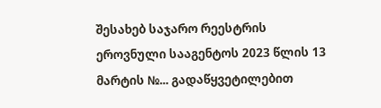შესახებ საჯარო რეესტრის ეროვნული სააგენტოს 2023 წლის 13 მარტის №... გადაწყვეტილებით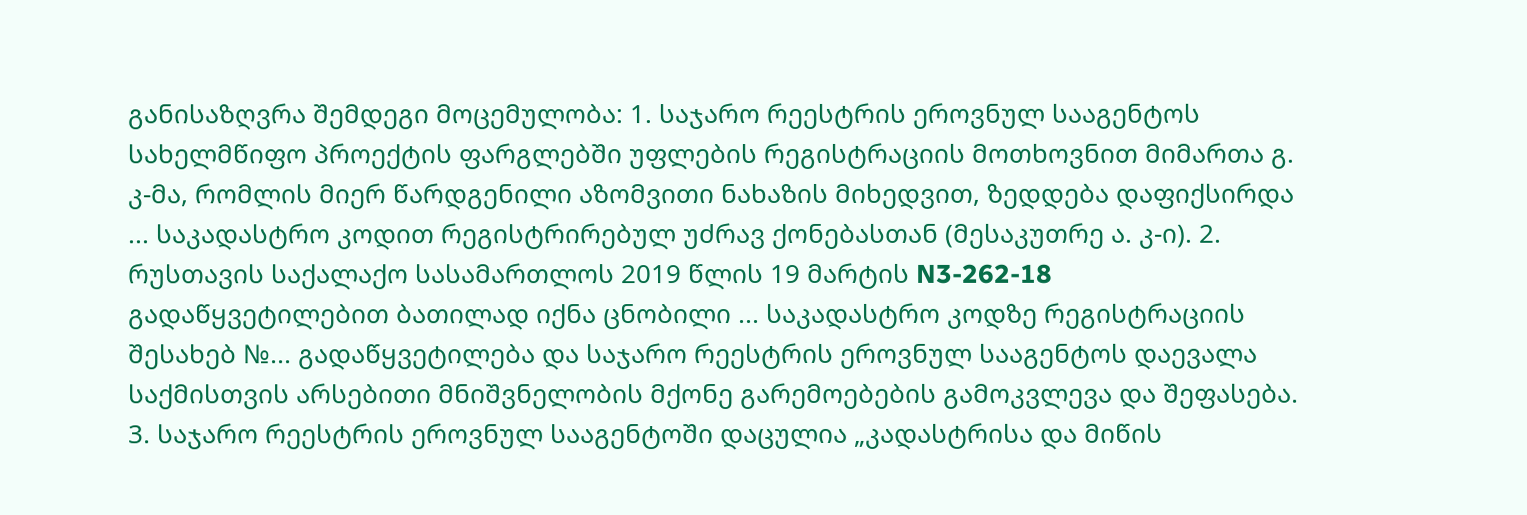განისაზღვრა შემდეგი მოცემულობა: 1. საჯარო რეესტრის ეროვნულ სააგენტოს სახელმწიფო პროექტის ფარგლებში უფლების რეგისტრაციის მოთხოვნით მიმართა გ. კ-მა, რომლის მიერ წარდგენილი აზომვითი ნახაზის მიხედვით, ზედდება დაფიქსირდა ... საკადასტრო კოდით რეგისტრირებულ უძრავ ქონებასთან (მესაკუთრე ა. კ-ი). 2. რუსთავის საქალაქო სასამართლოს 2019 წლის 19 მარტის N3-262-18 გადაწყვეტილებით ბათილად იქნა ცნობილი ... საკადასტრო კოდზე რეგისტრაციის შესახებ №... გადაწყვეტილება და საჯარო რეესტრის ეროვნულ სააგენტოს დაევალა საქმისთვის არსებითი მნიშვნელობის მქონე გარემოებების გამოკვლევა და შეფასება. 3. საჯარო რეესტრის ეროვნულ სააგენტოში დაცულია „კადასტრისა და მიწის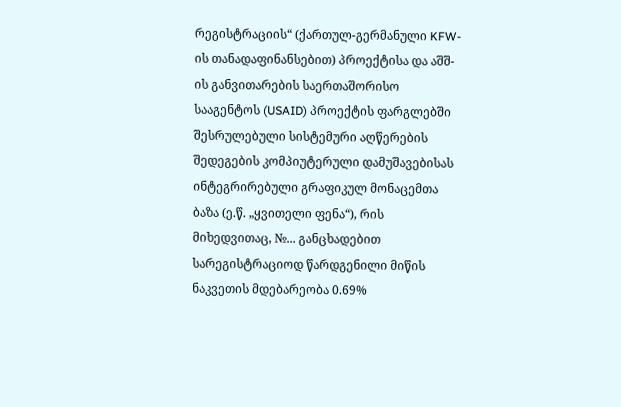რეგისტრაციის“ (ქართულ-გერმანული KFW-ის თანადაფინანსებით) პროექტისა და აშშ-ის განვითარების საერთაშორისო სააგენტოს (USAID) პროექტის ფარგლებში შესრულებული სისტემური აღწერების შედეგების კომპიუტერული დამუშავებისას ინტეგრირებული გრაფიკულ მონაცემთა ბაზა (ე.წ. „ყვითელი ფენა“), რის მიხედვითაც, №... განცხადებით სარეგისტრაციოდ წარდგენილი მიწის ნაკვეთის მდებარეობა 0.69%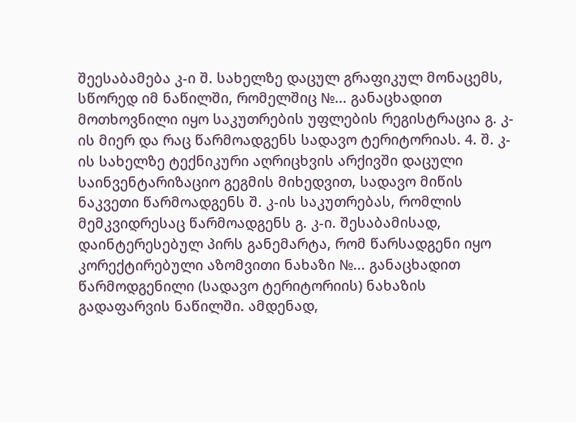შეესაბამება კ-ი შ. სახელზე დაცულ გრაფიკულ მონაცემს, სწორედ იმ ნაწილში, რომელშიც №... განაცხადით მოთხოვნილი იყო საკუთრების უფლების რეგისტრაცია გ. კ-ის მიერ და რაც წარმოადგენს სადავო ტერიტორიას. 4. შ. კ-ის სახელზე ტექნიკური აღრიცხვის არქივში დაცული საინვენტარიზაციო გეგმის მიხედვით, სადავო მიწის ნაკვეთი წარმოადგენს შ. კ-ის საკუთრებას, რომლის მემკვიდრესაც წარმოადგენს გ. კ-ი. შესაბამისად, დაინტერესებულ პირს განემარტა, რომ წარსადგენი იყო კორექტირებული აზომვითი ნახაზი №... განაცხადით წარმოდგენილი (სადავო ტერიტორიის) ნახაზის გადაფარვის ნაწილში. ამდენად,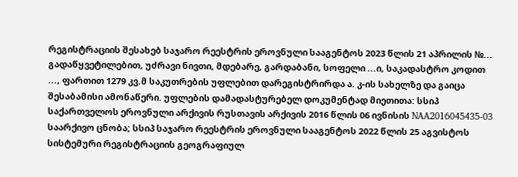რეგისტრაციის შესახებ საჯარო რეესტრის ეროვნული სააგენტოს 2023 წლის 21 აპრილის №... გადაწყვეტილებით, უძრავი ნივთი, მდებარე, გარდაბანი, სოფელი ...ი, საკადასტრო კოდით ..., ფართით 1279 კვ.მ საკუთრების უფლებით დარეგისტრირდა ა. კ-ის სახელზე და გაიცა შესაბამისი ამონაწერი. უფლების დამადასტურებელ დოკუმენტად მიეთითა: სსიპ საქართველოს ეროვნული არქივის რუსთავის არქივის 2016 წლის 06 ივნისის NAA2016045435-03 საარქივო ცნობა; სსიპ საჯარო რეესტრის ეროვნული სააგენტოს 2022 წლის 25 აგვისტოს სისტემური რეგისტრაციის გეოგრაფიულ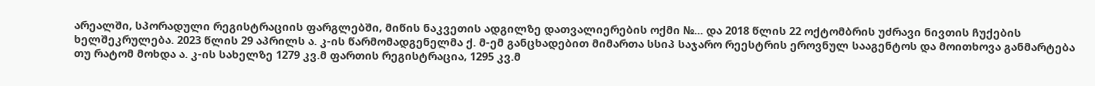არეალში, სპორადული რეგისტრაციის ფარგლებში, მიწის ნაკვეთის ადგილზე დათვალიერების ოქმი №... და 2018 წლის 22 ოქტომბრის უძრავი ნივთის ჩუქების ხელშეკრულება. 2023 წლის 29 აპრილს ა. კ-ის წარმომადგენელმა ქ. მ-ემ განცხადებით მიმართა სსიპ საჯარო რეესტრის ეროვნულ სააგენტოს და მოითხოვა განმარტება თუ რატომ მოხდა ა. კ-ის სახელზე 1279 კვ.მ ფართის რეგისტრაცია, 1295 კვ.მ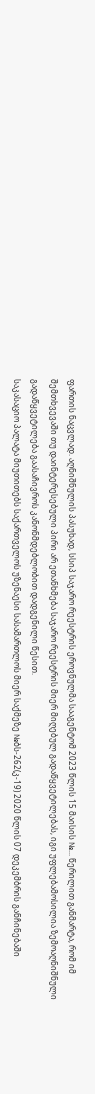ფართის ნაცვლად. აღნიშნულის პასუხად, სსიპ საჯარო რეესტრის ეროვნულმა სააგენტომ 2023 წლის 15 მაისის №... წერილით განმარტა, რომ იმ შემთხვევაში თუ დაინტერესებული პირი არ ეთანხმება საჯარო რეესტრის მიერ მიღებულ გადაწყვეტილებას, იგი უფლებამოსილია ზემოაღნიშნული გადაწყვეტილება გაასაჩივროს კანონმდებლობით დადგენილი წესით.
საკასაციო პალატა მიუთითებს საქართველოს უზენაესი სასამართლოს მიერ საქმეზე №ბს-262(კ-19) 2020 წლის 07 დეკემბრის განჩინებაში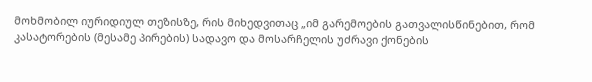მოხმობილ იურიდიულ თეზისზე, რის მიხედვითაც „იმ გარემოების გათვალისწინებით, რომ კასატორების (მესამე პირების) სადავო და მოსარჩელის უძრავი ქონების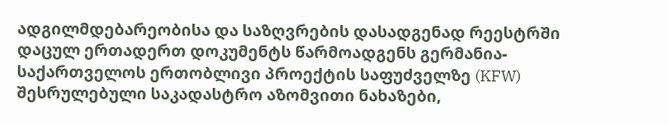ადგილმდებარეობისა და საზღვრების დასადგენად რეესტრში დაცულ ერთადერთ დოკუმენტს წარმოადგენს გერმანია-საქართველოს ერთობლივი პროექტის საფუძველზე (KFW) შესრულებული საკადასტრო აზომვითი ნახაზები,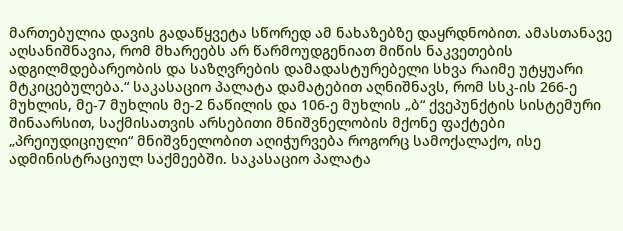მართებულია დავის გადაწყვეტა სწორედ ამ ნახაზებზე დაყრდნობით. ამასთანავე აღსანიშნავია, რომ მხარეებს არ წარმოუდგენიათ მიწის ნაკვეთების ადგილმდებარეობის და საზღვრების დამადასტურებელი სხვა რაიმე უტყუარი მტკიცებულება.“ საკასაციო პალატა დამატებით აღნიშნავს, რომ სსკ-ის 266-ე მუხლის, მე-7 მუხლის მე-2 ნაწილის და 106-ე მუხლის „ბ“ ქვეპუნქტის სისტემური შინაარსით, საქმისათვის არსებითი მნიშვნელობის მქონე ფაქტები „პრეიუდიციული“ მნიშვნელობით აღიჭურვება როგორც სამოქალაქო, ისე ადმინისტრაციულ საქმეებში. საკასაციო პალატა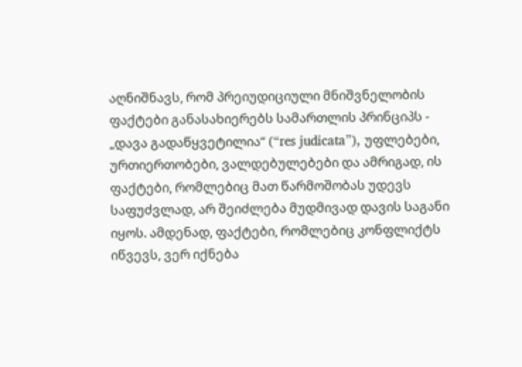აღნიშნავს, რომ პრეიუდიციული მნიშვნელობის ფაქტები განასახიერებს სამართლის პრინციპს - „დავა გადაწყვეტილია“ (“res judicata”), უფლებები, ურთიერთობები, ვალდებულებები და ამრიგად, ის ფაქტები, რომლებიც მათ წარმოშობას უდევს საფუძვლად, არ შეიძლება მუდმივად დავის საგანი იყოს. ამდენად, ფაქტები, რომლებიც კონფლიქტს იწვევს, ვერ იქნება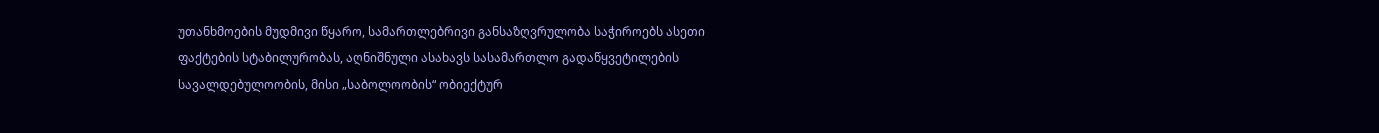უთანხმოების მუდმივი წყარო, სამართლებრივი განსაზღვრულობა საჭიროებს ასეთი ფაქტების სტაბილურობას, აღნიშნული ასახავს სასამართლო გადაწყვეტილების სავალდებულოობის, მისი „საბოლოობის“ ობიექტურ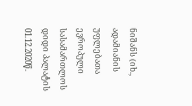ნიშანს (იხ., ადამიანის უფლებათა ევროპული სასამართლოს დიდი პალატის 01.12.2020წ.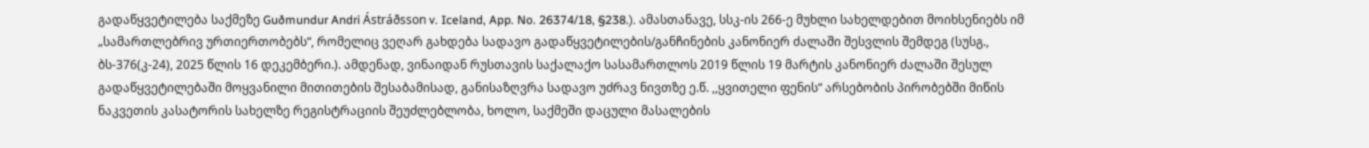გადაწყვეტილება საქმეზე Guðmundur Andri Ástráðsson v. Iceland, App. No. 26374/18, §238.). ამასთანავე, სსკ-ის 266-ე მუხლი სახელდებით მოიხსენიებს იმ „სამართლებრივ ურთიერთობებს“, რომელიც ვეღარ გახდება სადავო გადაწყვეტილების/განჩინების კანონიერ ძალაში შესვლის შემდეგ (სუსგ., ბს-376(კ-24), 2025 წლის 16 დეკემბერი.). ამდენად, ვინაიდან რუსთავის საქალაქო სასამართლოს 2019 წლის 19 მარტის კანონიერ ძალაში შესულ გადაწყვეტილებაში მოყვანილი მითითების შესაბამისად, განისაზღვრა სადავო უძრავ ნივთზე ე.წ. ,,ყვითელი ფენის“ არსებობის პირობებში მიწის ნაკვეთის კასატორის სახელზე რეგისტრაციის შეუძლებლობა, ხოლო, საქმეში დაცული მასალების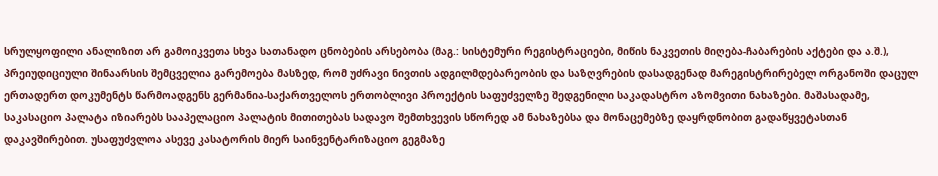სრულყოფილი ანალიზით არ გამოიკვეთა სხვა სათანადო ცნობების არსებობა (მაგ.: სისტემური რეგისტრაციები, მიწის ნაკვეთის მიღება-ჩაბარების აქტები და ა.შ.), პრეიუდიციული შინაარსის შემცველია გარემოება მასზედ, რომ უძრავი ნივთის ადგილმდებარეობის და საზღვრების დასადგენად მარეგისტრირებელ ორგანოში დაცულ ერთადერთ დოკუმენტს წარმოადგენს გერმანია-საქართველოს ერთობლივი პროექტის საფუძველზე შედგენილი საკადასტრო აზომვითი ნახაზები. მაშასადამე, საკასაციო პალატა იზიარებს სააპელაციო პალატის მითითებას სადავო შემთხვევის სწორედ ამ ნახაზებსა და მონაცემებზე დაყრდნობით გადაწყვეტასთან დაკავშირებით. უსაფუძვლოა ასევე კასატორის მიერ საინვენტარიზაციო გეგმაზე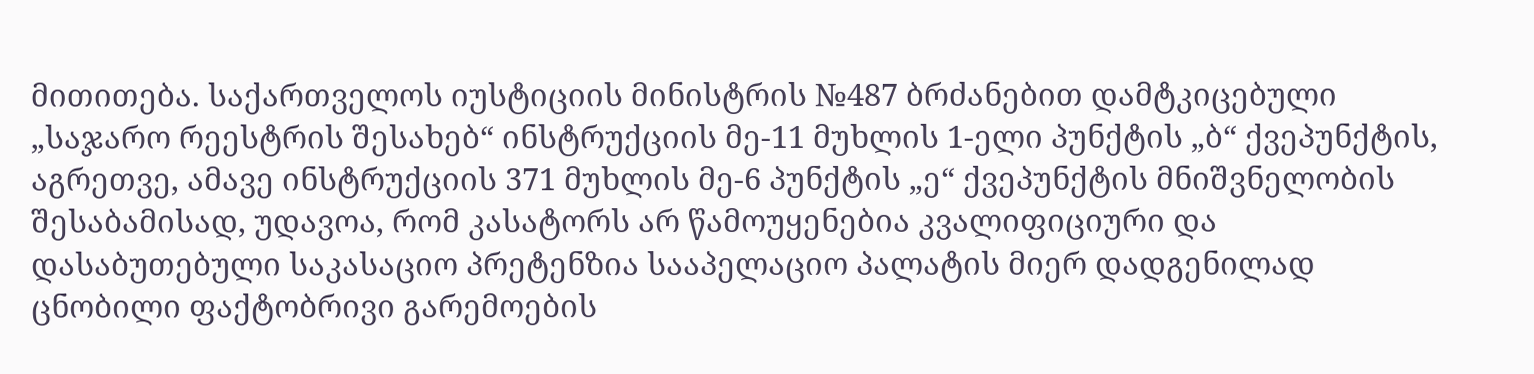მითითება. საქართველოს იუსტიციის მინისტრის №487 ბრძანებით დამტკიცებული „საჯარო რეესტრის შესახებ“ ინსტრუქციის მე-11 მუხლის 1-ელი პუნქტის „ბ“ ქვეპუნქტის, აგრეთვე, ამავე ინსტრუქციის 371 მუხლის მე-6 პუნქტის „ე“ ქვეპუნქტის მნიშვნელობის შესაბამისად, უდავოა, რომ კასატორს არ წამოუყენებია კვალიფიციური და დასაბუთებული საკასაციო პრეტენზია სააპელაციო პალატის მიერ დადგენილად ცნობილი ფაქტობრივი გარემოების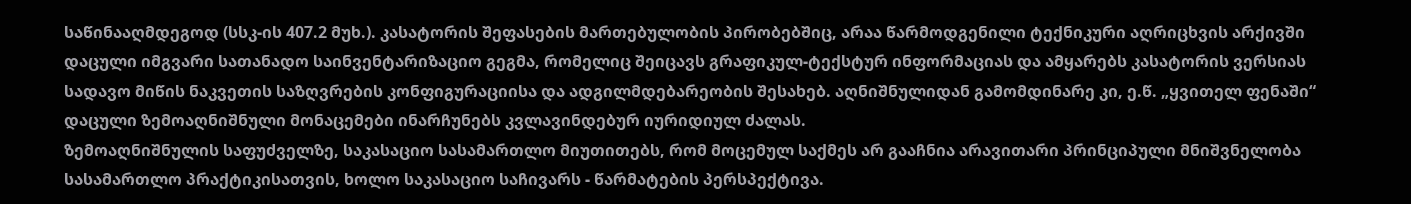საწინააღმდეგოდ (სსკ-ის 407.2 მუხ.). კასატორის შეფასების მართებულობის პირობებშიც, არაა წარმოდგენილი ტექნიკური აღრიცხვის არქივში დაცული იმგვარი სათანადო საინვენტარიზაციო გეგმა, რომელიც შეიცავს გრაფიკულ-ტექსტურ ინფორმაციას და ამყარებს კასატორის ვერსიას სადავო მიწის ნაკვეთის საზღვრების კონფიგურაციისა და ადგილმდებარეობის შესახებ. აღნიშნულიდან გამომდინარე კი, ე.წ. „ყვითელ ფენაში“ დაცული ზემოაღნიშნული მონაცემები ინარჩუნებს კვლავინდებურ იურიდიულ ძალას.
ზემოაღნიშნულის საფუძველზე, საკასაციო სასამართლო მიუთითებს, რომ მოცემულ საქმეს არ გააჩნია არავითარი პრინციპული მნიშვნელობა სასამართლო პრაქტიკისათვის, ხოლო საკასაციო საჩივარს - წარმატების პერსპექტივა.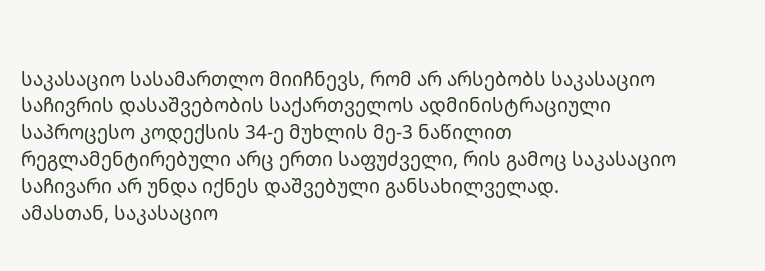საკასაციო სასამართლო მიიჩნევს, რომ არ არსებობს საკასაციო საჩივრის დასაშვებობის საქართველოს ადმინისტრაციული საპროცესო კოდექსის 34-ე მუხლის მე-3 ნაწილით რეგლამენტირებული არც ერთი საფუძველი, რის გამოც საკასაციო საჩივარი არ უნდა იქნეს დაშვებული განსახილველად.
ამასთან, საკასაციო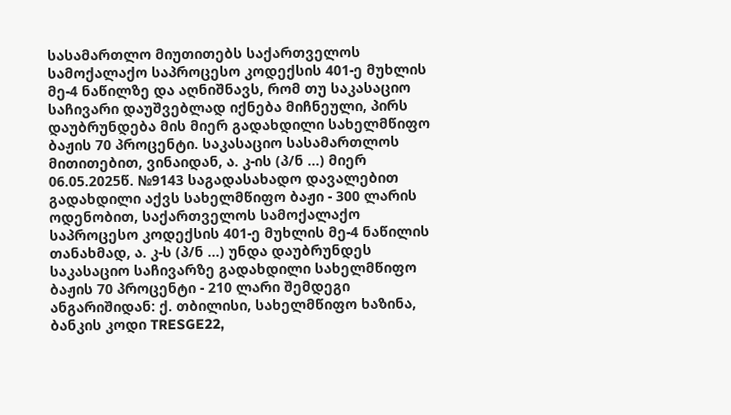სასამართლო მიუთითებს საქართველოს სამოქალაქო საპროცესო კოდექსის 401-ე მუხლის მე-4 ნაწილზე და აღნიშნავს, რომ თუ საკასაციო საჩივარი დაუშვებლად იქნება მიჩნეული, პირს დაუბრუნდება მის მიერ გადახდილი სახელმწიფო ბაჟის 70 პროცენტი. საკასაციო სასამართლოს მითითებით, ვინაიდან, ა. კ-ის (პ/ნ ...) მიერ 06.05.2025წ. №9143 საგადასახადო დავალებით გადახდილი აქვს სახელმწიფო ბაჟი - 300 ლარის ოდენობით, საქართველოს სამოქალაქო საპროცესო კოდექსის 401-ე მუხლის მე-4 ნაწილის თანახმად, ა. კ-ს (პ/ნ ...) უნდა დაუბრუნდეს საკასაციო საჩივარზე გადახდილი სახელმწიფო ბაჟის 70 პროცენტი - 210 ლარი შემდეგი ანგარიშიდან: ქ. თბილისი, სახელმწიფო ხაზინა, ბანკის კოდი TRESGE22,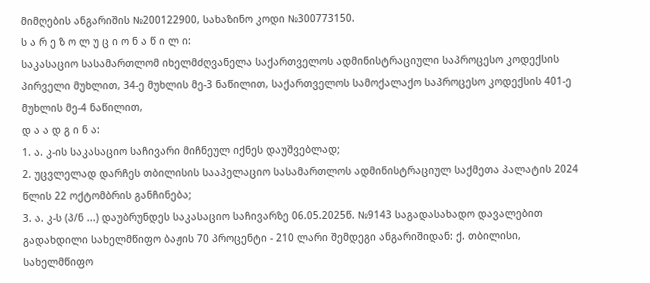მიმღების ანგარიშის №200122900, სახაზინო კოდი №300773150.
ს ა რ ე ზ ო ლ უ ც ი ო ნ ა წ ი ლ ი:
საკასაციო სასამართლომ იხელმძღვანელა საქართველოს ადმინისტრაციული საპროცესო კოდექსის პირველი მუხლით, 34-ე მუხლის მე-3 ნაწილით, საქართველოს სამოქალაქო საპროცესო კოდექსის 401-ე მუხლის მე-4 ნაწილით,
დ ა ა დ გ ი ნ ა:
1. ა. კ-ის საკასაციო საჩივარი მიჩნეულ იქნეს დაუშვებლად;
2. უცვლელად დარჩეს თბილისის სააპელაციო სასამართლოს ადმინისტრაციულ საქმეთა პალატის 2024 წლის 22 ოქტომბრის განჩინება;
3. ა. კ-ს (პ/ნ ...) დაუბრუნდეს საკასაციო საჩივარზე 06.05.2025წ. №9143 საგადასახადო დავალებით გადახდილი სახელმწიფო ბაჟის 70 პროცენტი - 210 ლარი შემდეგი ანგარიშიდან: ქ. თბილისი, სახელმწიფო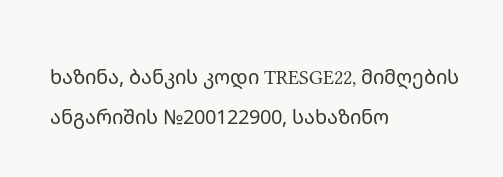ხაზინა, ბანკის კოდი TRESGE22, მიმღების ანგარიშის №200122900, სახაზინო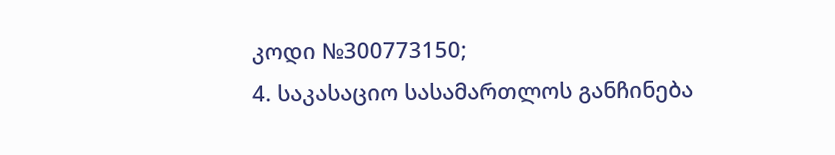კოდი №300773150;
4. საკასაციო სასამართლოს განჩინება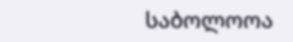საბოლოოა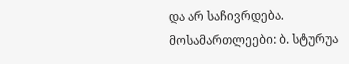და არ საჩივრდება.
მოსამართლეები: ბ. სტურუა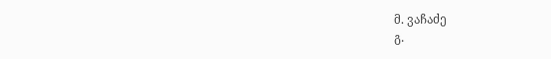მ. ვაჩაძე
გ.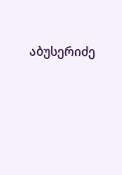აბუსერიძე